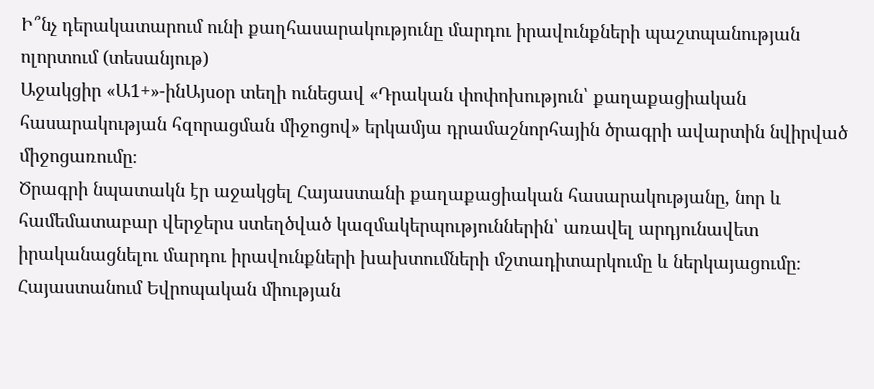Ի՞նչ դերակատարում ունի քաղհասարակությունը մարդու իրավունքների պաշտպանության ոլորտում (տեսանյութ)
Աջակցիր «Ա1+»-ինԱյսօր տեղի ունեցավ «Դրական փոփոխություն՝ քաղաքացիական հասարակության հզորացման միջոցով» երկամյա դրամաշնորհային ծրագրի ավարտին նվիրված միջոցառումը։
Ծրագրի նպատակն էր աջակցել Հայաստանի քաղաքացիական հասարակությանը, նոր և համեմատաբար վերջերս ստեղծված կազմակերպություններին՝ առավել արդյունավետ իրականացնելու մարդու իրավունքների խախտումների մշտադիտարկումը և ներկայացումը։
Հայաստանում Եվրոպական միության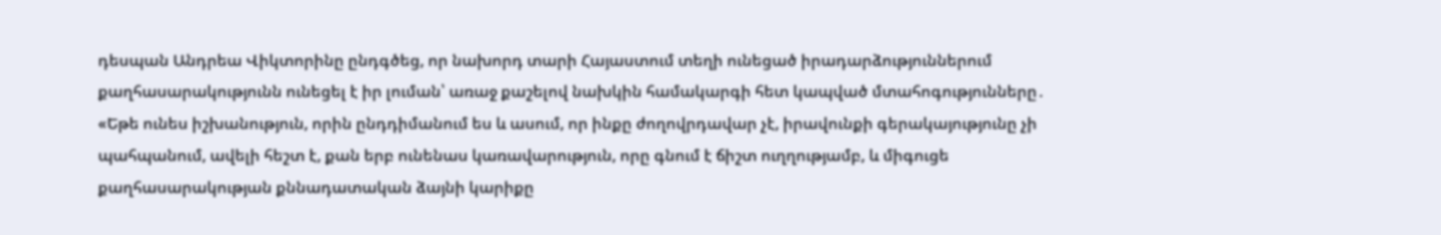դեսպան Անդրեա Վիկտորինը ընդգծեց, որ նախորդ տարի Հայաստում տեղի ունեցած իրադարձություններում քաղհասարակությունն ունեցել է իր լուման՝ առաջ քաշելով նախկին համակարգի հետ կապված մտահոգությունները․
«Եթե ունես իշխանություն, որին ընդդիմանում ես և ասում, որ ինքը ժողովրդավար չէ, իրավունքի գերակայությունը չի պահպանում, ավելի հեշտ է, քան երբ ունենաս կառավարություն, որը գնում է ճիշտ ուղղությամբ, և միգուցե քաղհասարակության քննադատական ձայնի կարիքը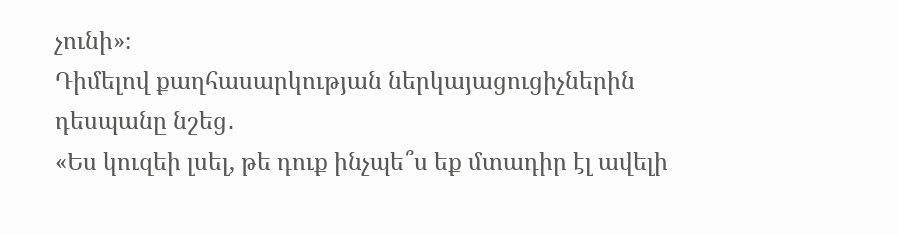չունի»։
Դիմելով քաղհասարկության ներկայացուցիչներին դեսպանը նշեց․
«Ես կուզեի լսել, թե դուք ինչպե՞ս եք մտադիր էլ ավելի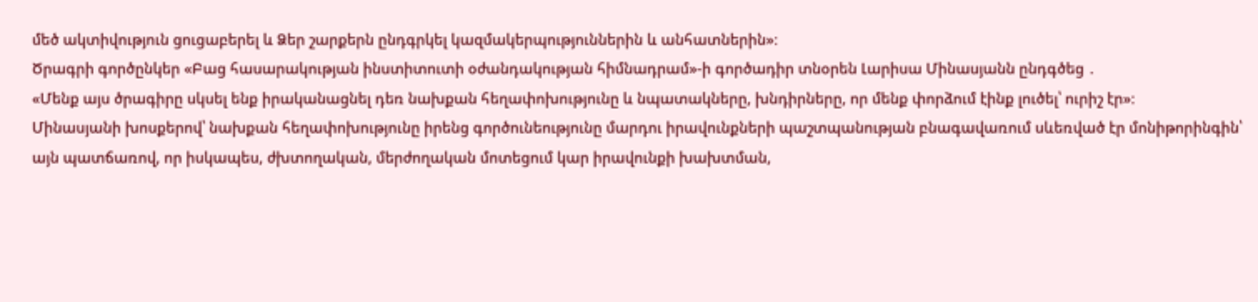մեծ ակտիվություն ցուցաբերել և Ձեր շարքերն ընդգրկել կազմակերպություններին և անհատներին»։
Ծրագրի գործընկեր «Բաց հասարակության ինստիտուտի օժանդակության հիմնադրամ»-ի գործադիր տնօրեն Լարիսա Մինասյանն ընդգծեց ․
«Մենք այս ծրագիրը սկսել ենք իրականացնել դեռ նախքան հեղափոխությունը և նպատակները, խնդիրները, որ մենք փորձում էինք լուծել՝ ուրիշ էր»։
Մինասյանի խոսքերով՝ նախքան հեղափոխությունը իրենց գործունեությունը մարդու իրավունքների պաշտպանության բնագավառում սևեռված էր մոնիթորինգին՝ այն պատճառով, որ իսկապես, ժխտողական, մերժողական մոտեցում կար իրավունքի խախտման,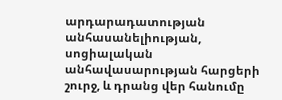արդարադատության անհասանելիության, սոցիալական անհավասարության հարցերի շուրջ, և դրանց վեր հանումը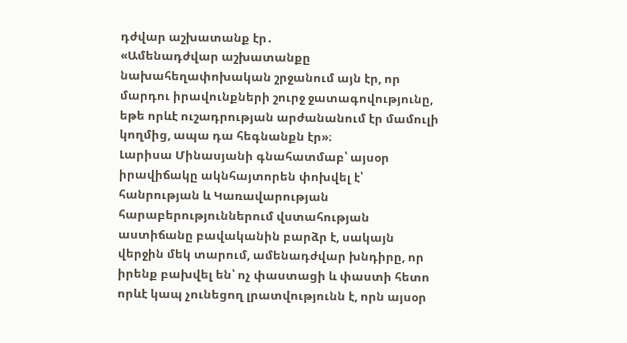դժվար աշխատանք էր․
«Ամենադժվար աշխատանքը նախահեղափոխական շրջանում այն էր, որ մարդու իրավունքների շուրջ ջատագովությունը, եթե որևէ ուշադրության արժանանում էր մամուլի կողմից, ապա դա հեգնանքն էր»։
Լարիսա Մինասյանի գնահատմաբ՝ այսօր իրավիճակը ակնհայտորեն փոխվել է՝ հանրության և Կառավարության հարաբերություններում վստահության աստիճանը բավականին բարձր է, սակայն վերջին մեկ տարում, ամենադժվար խնդիրը, որ իրենք բախվել են՝ ոչ փաստացի և փաստի հետո որևէ կապ չունեցող լրատվությունն է, որն այսօր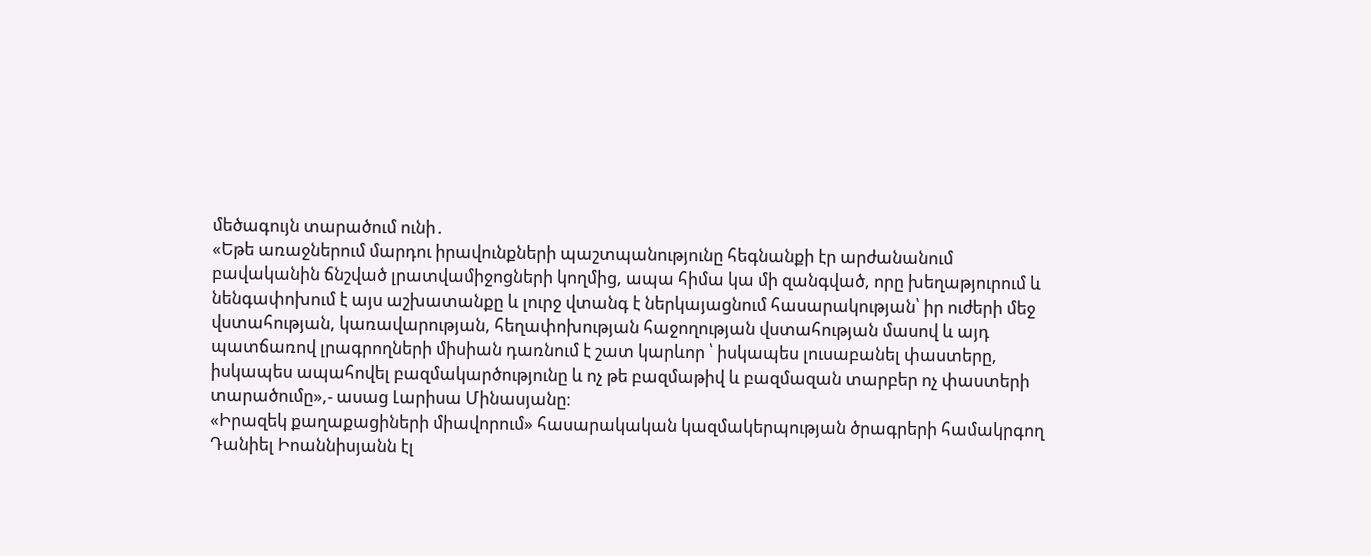մեծագույն տարածում ունի․
«Եթե առաջներում մարդու իրավունքների պաշտպանությունը հեգնանքի էր արժանանում բավականին ճնշված լրատվամիջոցների կողմից, ապա հիմա կա մի զանգված, որը խեղաթյուրում և նենգափոխում է այս աշխատանքը և լուրջ վտանգ է ներկայացնում հասարակության՝ իր ուժերի մեջ վստահության, կառավարության, հեղափոխության հաջողության վստահության մասով և այդ պատճառով լրագրողների միսիան դառնում է շատ կարևոր ՝ իսկապես լուսաբանել փաստերը, իսկապես ապահովել բազմակարծությունը և ոչ թե բազմաթիվ և բազմազան տարբեր ոչ փաստերի տարածումը»,- ասաց Լարիսա Մինասյանը։
«Իրազեկ քաղաքացիների միավորում» հասարակական կազմակերպության ծրագրերի համակրգող Դանիել Իոաննիսյանն էլ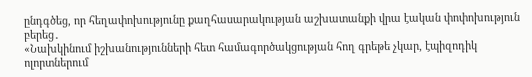ընդգծեց, որ հեղափոխությունը քաղհասարակության աշխատանքի վրա էական փոփոխություն բերեց․
«Նախկինում իշխանությունների հետ համագործակցության հող գրեթե չկար, էպիզոդիկ ոլորտներում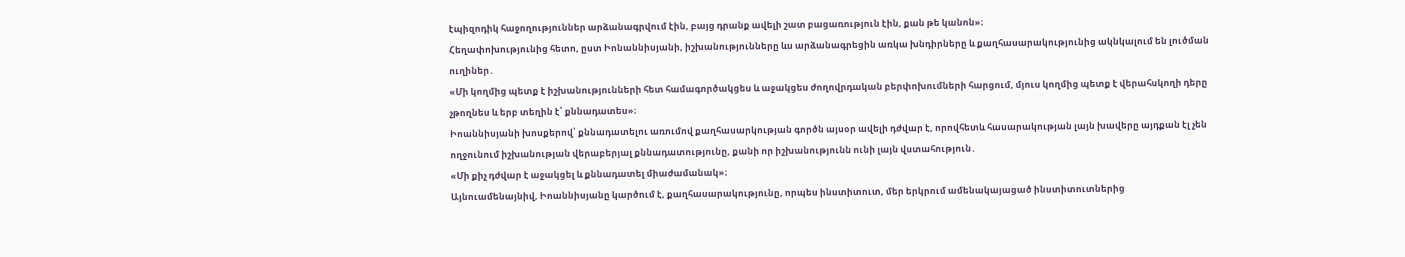էպիզոդիկ հաջողություններ արձանագրվում էին, բայց դրանք ավելի շատ բացառություն էին, քան թե կանոն»։
Հեղափոխությունից հետո, ըստ Իոնաննիսյանի, իշխանությունները ևս արձանագրեցին առկա խնդիրները և քաղհասարակությունից ակնկալում են լուծման ուղիներ․
«Մի կողմից պետք է իշխանությունների հետ համագործակցես և աջակցես ժողովրդական բերփոխումների հարցում, մյուս կողմից պետք է վերահսկողի դերը չթողնես և երբ տեղին է՝ քննադատես»։
Իոաննիսյանի խոսքերով՝ քննադատելու առումով քաղհասարկության գործն այսօր ավելի դժվար է, որովհետև հասարակության լայն խավերը այդքան էլ չեն ողջունում իշխանության վերաբերյալ քննադատությունը, քանի որ իշխանությունն ունի լայն վստահություն․
«Մի քիչ դժվար է աջակցել և քննադատել միաժամանակ»։
Այնուամենայնիվ, Իոաննիսյանը կարծում է, քաղհասարակությունը, որպես ինստիտուտ, մեր երկրում ամենակայացած ինստիտուտներից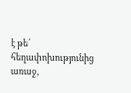է թե՛ հեղափոխությունից առաջ,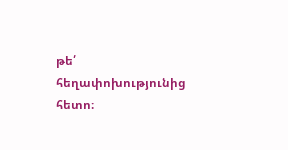թե՛ հեղափոխությունից հետո։